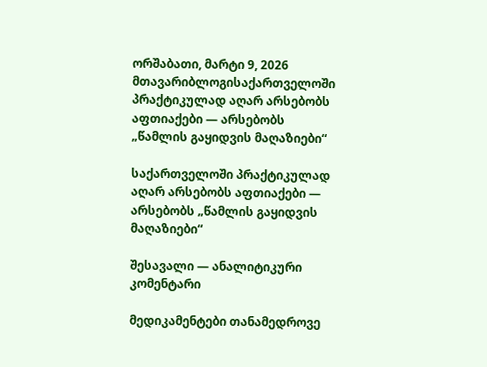ორშაბათი, მარტი 9, 2026
მთავარიბლოგისაქართველოში პრაქტიკულად აღარ არსებობს აფთიაქები — არსებობს „წამლის გაყიდვის მაღაზიები“

საქართველოში პრაქტიკულად აღარ არსებობს აფთიაქები — არსებობს „წამლის გაყიდვის მაღაზიები“

შესავალი — ანალიტიკური კომენტარი

მედიკამენტები თანამედროვე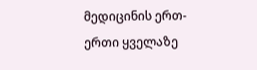მედიცინის ერთ-ერთი ყველაზე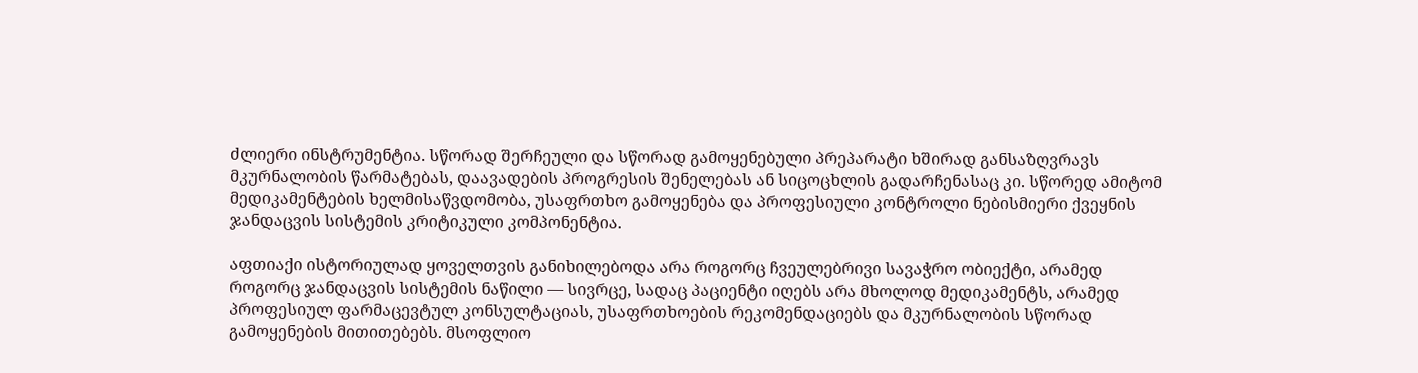ძლიერი ინსტრუმენტია. სწორად შერჩეული და სწორად გამოყენებული პრეპარატი ხშირად განსაზღვრავს მკურნალობის წარმატებას, დაავადების პროგრესის შენელებას ან სიცოცხლის გადარჩენასაც კი. სწორედ ამიტომ მედიკამენტების ხელმისაწვდომობა, უსაფრთხო გამოყენება და პროფესიული კონტროლი ნებისმიერი ქვეყნის ჯანდაცვის სისტემის კრიტიკული კომპონენტია.

აფთიაქი ისტორიულად ყოველთვის განიხილებოდა არა როგორც ჩვეულებრივი სავაჭრო ობიექტი, არამედ როგორც ჯანდაცვის სისტემის ნაწილი — სივრცე, სადაც პაციენტი იღებს არა მხოლოდ მედიკამენტს, არამედ პროფესიულ ფარმაცევტულ კონსულტაციას, უსაფრთხოების რეკომენდაციებს და მკურნალობის სწორად გამოყენების მითითებებს. მსოფლიო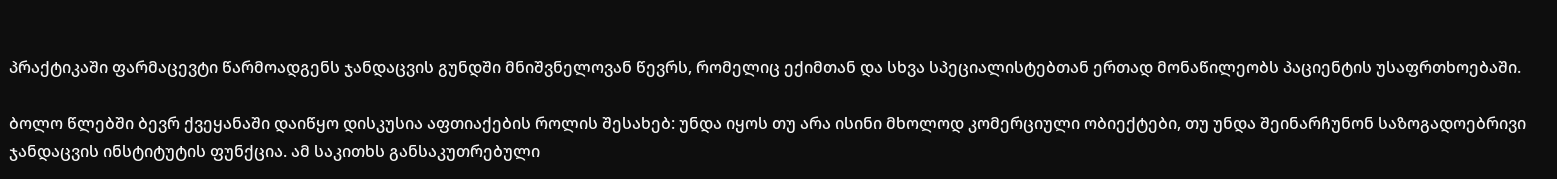პრაქტიკაში ფარმაცევტი წარმოადგენს ჯანდაცვის გუნდში მნიშვნელოვან წევრს, რომელიც ექიმთან და სხვა სპეციალისტებთან ერთად მონაწილეობს პაციენტის უსაფრთხოებაში.

ბოლო წლებში ბევრ ქვეყანაში დაიწყო დისკუსია აფთიაქების როლის შესახებ: უნდა იყოს თუ არა ისინი მხოლოდ კომერციული ობიექტები, თუ უნდა შეინარჩუნონ საზოგადოებრივი ჯანდაცვის ინსტიტუტის ფუნქცია. ამ საკითხს განსაკუთრებული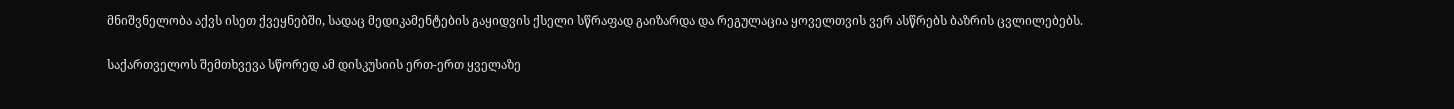მნიშვნელობა აქვს ისეთ ქვეყნებში, სადაც მედიკამენტების გაყიდვის ქსელი სწრაფად გაიზარდა და რეგულაცია ყოველთვის ვერ ასწრებს ბაზრის ცვლილებებს.

საქართველოს შემთხვევა სწორედ ამ დისკუსიის ერთ-ერთ ყველაზე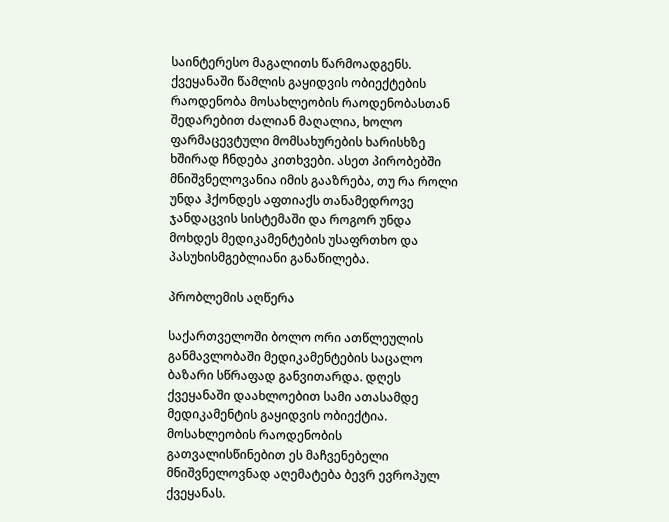საინტერესო მაგალითს წარმოადგენს. ქვეყანაში წამლის გაყიდვის ობიექტების რაოდენობა მოსახლეობის რაოდენობასთან შედარებით ძალიან მაღალია, ხოლო ფარმაცევტული მომსახურების ხარისხზე ხშირად ჩნდება კითხვები. ასეთ პირობებში მნიშვნელოვანია იმის გააზრება, თუ რა როლი უნდა ჰქონდეს აფთიაქს თანამედროვე ჯანდაცვის სისტემაში და როგორ უნდა მოხდეს მედიკამენტების უსაფრთხო და პასუხისმგებლიანი განაწილება.

პრობლემის აღწერა

საქართველოში ბოლო ორი ათწლეულის განმავლობაში მედიკამენტების საცალო ბაზარი სწრაფად განვითარდა. დღეს ქვეყანაში დაახლოებით სამი ათასამდე მედიკამენტის გაყიდვის ობიექტია. მოსახლეობის რაოდენობის გათვალისწინებით ეს მაჩვენებელი მნიშვნელოვნად აღემატება ბევრ ევროპულ ქვეყანას.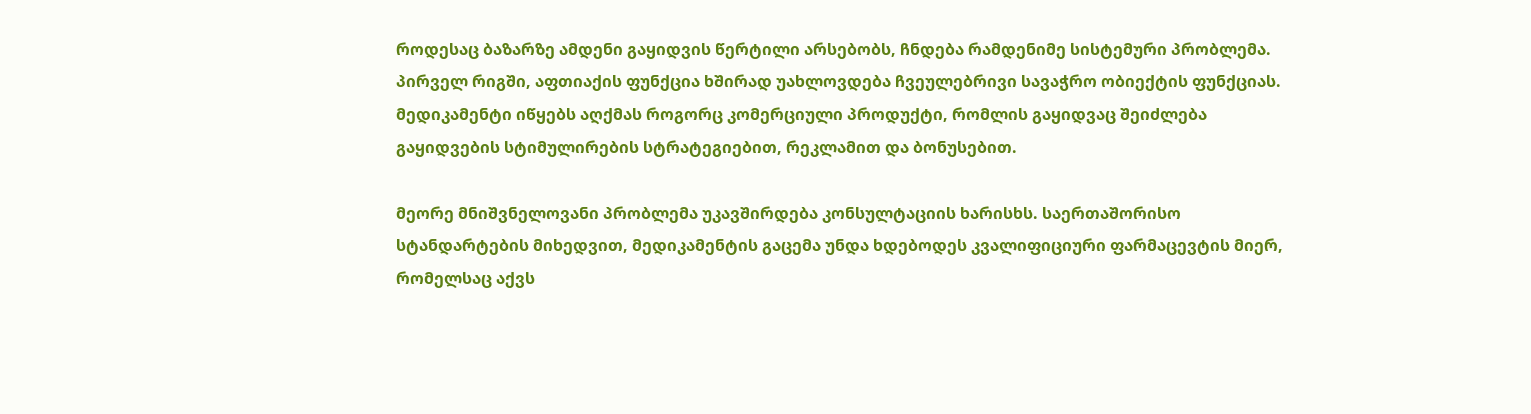როდესაც ბაზარზე ამდენი გაყიდვის წერტილი არსებობს, ჩნდება რამდენიმე სისტემური პრობლემა. პირველ რიგში, აფთიაქის ფუნქცია ხშირად უახლოვდება ჩვეულებრივი სავაჭრო ობიექტის ფუნქციას. მედიკამენტი იწყებს აღქმას როგორც კომერციული პროდუქტი, რომლის გაყიდვაც შეიძლება გაყიდვების სტიმულირების სტრატეგიებით, რეკლამით და ბონუსებით.

მეორე მნიშვნელოვანი პრობლემა უკავშირდება კონსულტაციის ხარისხს. საერთაშორისო სტანდარტების მიხედვით, მედიკამენტის გაცემა უნდა ხდებოდეს კვალიფიციური ფარმაცევტის მიერ, რომელსაც აქვს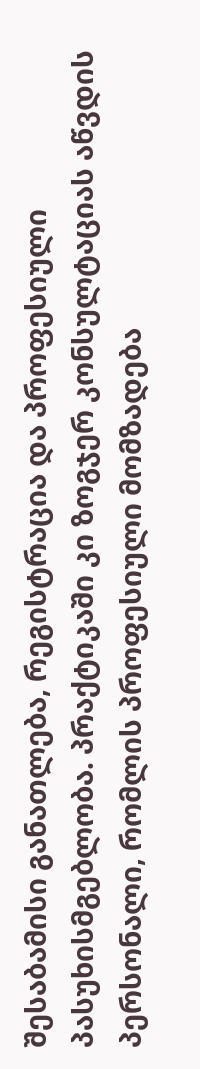შესაბამისი განათლება, რეგისტრაცია და პროფესიული პასუხისმგებლობა. პრაქტიკაში კი ზოგჯერ კონსულტაციას აწვდის პერსონალი, რომლის პროფესიული მომზადება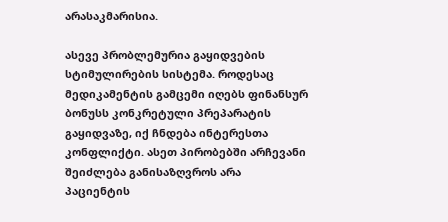არასაკმარისია.

ასევე პრობლემურია გაყიდვების სტიმულირების სისტემა. როდესაც მედიკამენტის გამცემი იღებს ფინანსურ ბონუსს კონკრეტული პრეპარატის გაყიდვაზე, იქ ჩნდება ინტერესთა კონფლიქტი. ასეთ პირობებში არჩევანი შეიძლება განისაზღვროს არა პაციენტის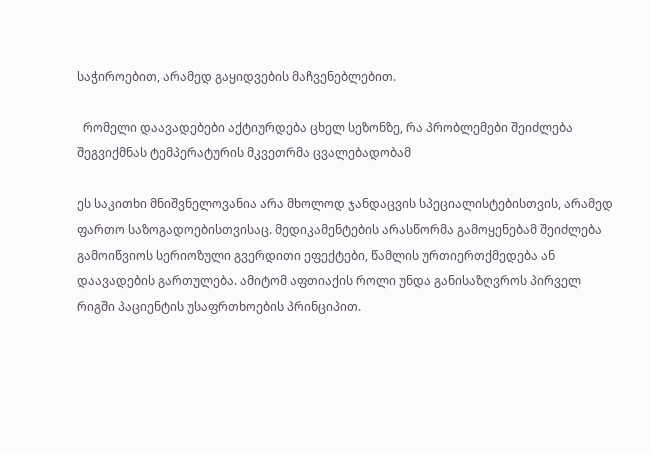საჭიროებით, არამედ გაყიდვების მაჩვენებლებით.

  რომელი დაავადებები აქტიურდება ცხელ სეზონზე, რა პრობლემები შეიძლება შეგვიქმნას ტემპერატურის მკვეთრმა ცვალებადობამ

ეს საკითხი მნიშვნელოვანია არა მხოლოდ ჯანდაცვის სპეციალისტებისთვის, არამედ ფართო საზოგადოებისთვისაც. მედიკამენტების არასწორმა გამოყენებამ შეიძლება გამოიწვიოს სერიოზული გვერდითი ეფექტები, წამლის ურთიერთქმედება ან დაავადების გართულება. ამიტომ აფთიაქის როლი უნდა განისაზღვროს პირველ რიგში პაციენტის უსაფრთხოების პრინციპით.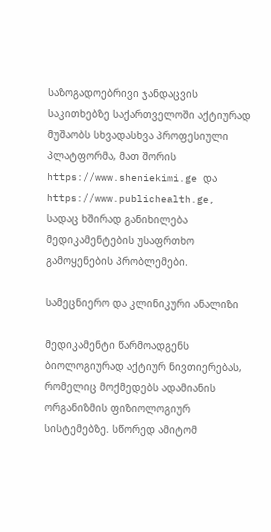საზოგადოებრივი ჯანდაცვის საკითხებზე საქართველოში აქტიურად მუშაობს სხვადასხვა პროფესიული პლატფორმა, მათ შორის https://www.sheniekimi.ge და https://www.publichealth.ge, სადაც ხშირად განიხილება მედიკამენტების უსაფრთხო გამოყენების პრობლემები.

სამეცნიერო და კლინიკური ანალიზი

მედიკამენტი წარმოადგენს ბიოლოგიურად აქტიურ ნივთიერებას, რომელიც მოქმედებს ადამიანის ორგანიზმის ფიზიოლოგიურ სისტემებზე. სწორედ ამიტომ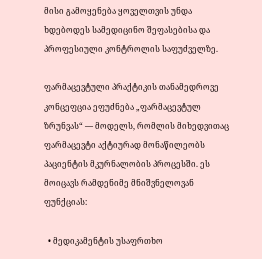მისი გამოყენება ყოველთვის უნდა ხდებოდეს სამედიცინო შეფასებისა და პროფესიული კონტროლის საფუძველზე.

ფარმაცევტული პრაქტიკის თანამედროვე კონცეფცია ეფუძნება „ფარმაცევტულ ზრუნვას“ — მოდელს, რომლის მიხედვითაც ფარმაცევტი აქტიურად მონაწილეობს პაციენტის მკურნალობის პროცესში. ეს მოიცავს რამდენიმე მნიშვნელოვან ფუნქციას:

  • მედიკამენტის უსაფრთხო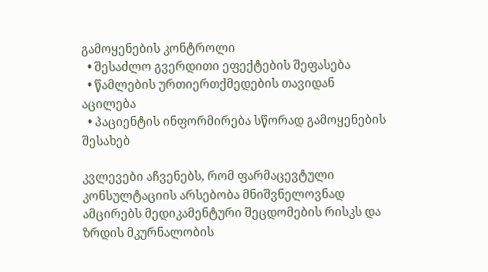გამოყენების კონტროლი
  • შესაძლო გვერდითი ეფექტების შეფასება
  • წამლების ურთიერთქმედების თავიდან აცილება
  • პაციენტის ინფორმირება სწორად გამოყენების შესახებ

კვლევები აჩვენებს, რომ ფარმაცევტული კონსულტაციის არსებობა მნიშვნელოვნად ამცირებს მედიკამენტური შეცდომების რისკს და ზრდის მკურნალობის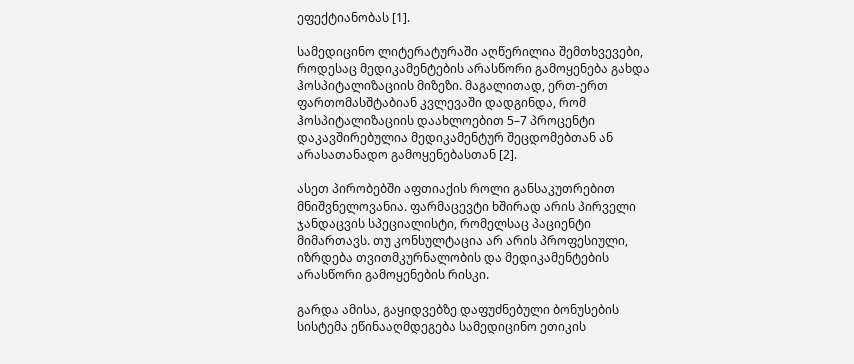ეფექტიანობას [1].

სამედიცინო ლიტერატურაში აღწერილია შემთხვევები, როდესაც მედიკამენტების არასწორი გამოყენება გახდა ჰოსპიტალიზაციის მიზეზი. მაგალითად, ერთ-ერთ ფართომასშტაბიან კვლევაში დადგინდა, რომ ჰოსპიტალიზაციის დაახლოებით 5–7 პროცენტი დაკავშირებულია მედიკამენტურ შეცდომებთან ან არასათანადო გამოყენებასთან [2].

ასეთ პირობებში აფთიაქის როლი განსაკუთრებით მნიშვნელოვანია. ფარმაცევტი ხშირად არის პირველი ჯანდაცვის სპეციალისტი, რომელსაც პაციენტი მიმართავს. თუ კონსულტაცია არ არის პროფესიული, იზრდება თვითმკურნალობის და მედიკამენტების არასწორი გამოყენების რისკი.

გარდა ამისა, გაყიდვებზე დაფუძნებული ბონუსების სისტემა ეწინააღმდეგება სამედიცინო ეთიკის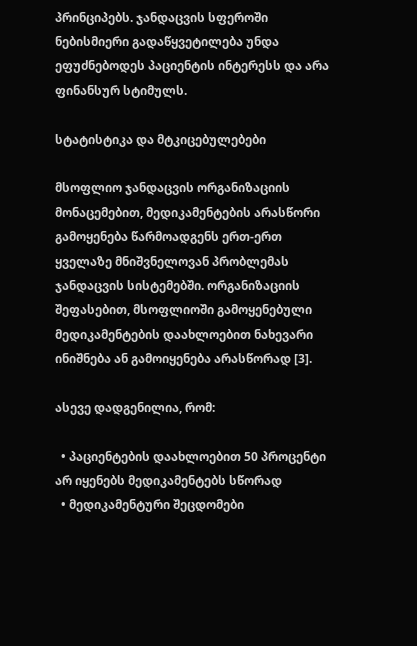პრინციპებს. ჯანდაცვის სფეროში ნებისმიერი გადაწყვეტილება უნდა ეფუძნებოდეს პაციენტის ინტერესს და არა ფინანსურ სტიმულს.

სტატისტიკა და მტკიცებულებები

მსოფლიო ჯანდაცვის ორგანიზაციის მონაცემებით, მედიკამენტების არასწორი გამოყენება წარმოადგენს ერთ-ერთ ყველაზე მნიშვნელოვან პრობლემას ჯანდაცვის სისტემებში. ორგანიზაციის შეფასებით, მსოფლიოში გამოყენებული მედიკამენტების დაახლოებით ნახევარი ინიშნება ან გამოიყენება არასწორად [3].

ასევე დადგენილია, რომ:

  • პაციენტების დაახლოებით 50 პროცენტი არ იყენებს მედიკამენტებს სწორად
  • მედიკამენტური შეცდომები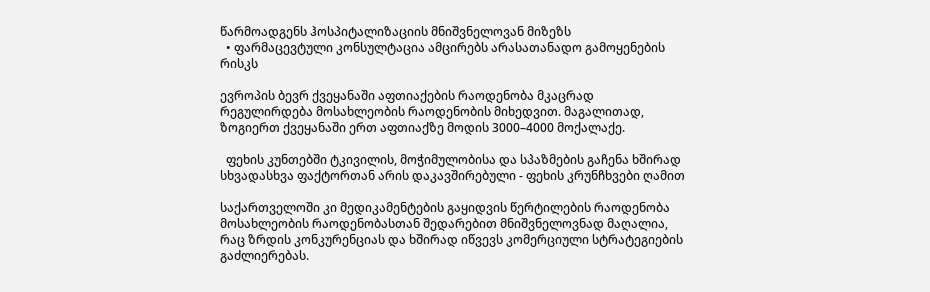წარმოადგენს ჰოსპიტალიზაციის მნიშვნელოვან მიზეზს
  • ფარმაცევტული კონსულტაცია ამცირებს არასათანადო გამოყენების რისკს

ევროპის ბევრ ქვეყანაში აფთიაქების რაოდენობა მკაცრად რეგულირდება მოსახლეობის რაოდენობის მიხედვით. მაგალითად, ზოგიერთ ქვეყანაში ერთ აფთიაქზე მოდის 3000–4000 მოქალაქე.

  ფეხის კუნთებში ტკივილის, მოჭიმულობისა და სპაზმების გაჩენა ხშირად სხვადასხვა ფაქტორთან არის დაკავშირებული - ფეხის კრუნჩხვები ღამით

საქართველოში კი მედიკამენტების გაყიდვის წერტილების რაოდენობა მოსახლეობის რაოდენობასთან შედარებით მნიშვნელოვნად მაღალია, რაც ზრდის კონკურენციას და ხშირად იწვევს კომერციული სტრატეგიების გაძლიერებას.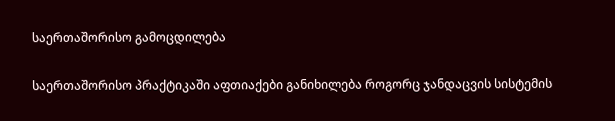საერთაშორისო გამოცდილება

საერთაშორისო პრაქტიკაში აფთიაქები განიხილება როგორც ჯანდაცვის სისტემის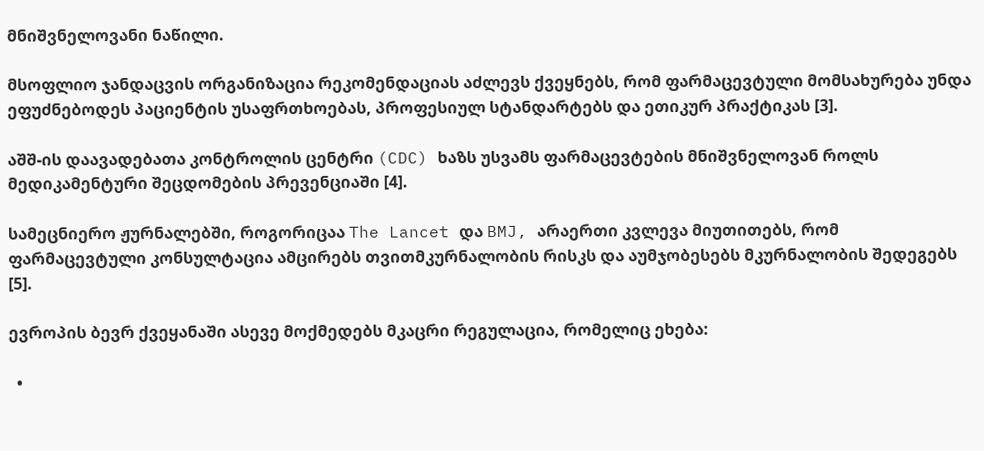მნიშვნელოვანი ნაწილი.

მსოფლიო ჯანდაცვის ორგანიზაცია რეკომენდაციას აძლევს ქვეყნებს, რომ ფარმაცევტული მომსახურება უნდა ეფუძნებოდეს პაციენტის უსაფრთხოებას, პროფესიულ სტანდარტებს და ეთიკურ პრაქტიკას [3].

აშშ-ის დაავადებათა კონტროლის ცენტრი (CDC) ხაზს უსვამს ფარმაცევტების მნიშვნელოვან როლს მედიკამენტური შეცდომების პრევენციაში [4].

სამეცნიერო ჟურნალებში, როგორიცაა The Lancet და BMJ, არაერთი კვლევა მიუთითებს, რომ ფარმაცევტული კონსულტაცია ამცირებს თვითმკურნალობის რისკს და აუმჯობესებს მკურნალობის შედეგებს [5].

ევროპის ბევრ ქვეყანაში ასევე მოქმედებს მკაცრი რეგულაცია, რომელიც ეხება:

  •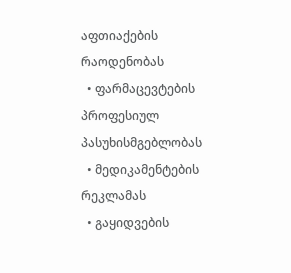აფთიაქების რაოდენობას
  • ფარმაცევტების პროფესიულ პასუხისმგებლობას
  • მედიკამენტების რეკლამას
  • გაყიდვების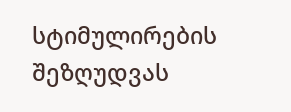სტიმულირების შეზღუდვას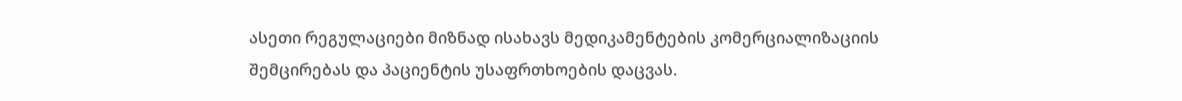ასეთი რეგულაციები მიზნად ისახავს მედიკამენტების კომერციალიზაციის შემცირებას და პაციენტის უსაფრთხოების დაცვას.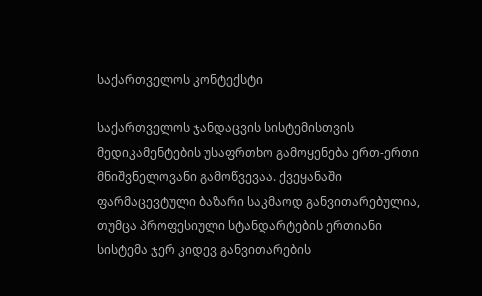საქართველოს კონტექსტი

საქართველოს ჯანდაცვის სისტემისთვის მედიკამენტების უსაფრთხო გამოყენება ერთ-ერთი მნიშვნელოვანი გამოწვევაა. ქვეყანაში ფარმაცევტული ბაზარი საკმაოდ განვითარებულია, თუმცა პროფესიული სტანდარტების ერთიანი სისტემა ჯერ კიდევ განვითარების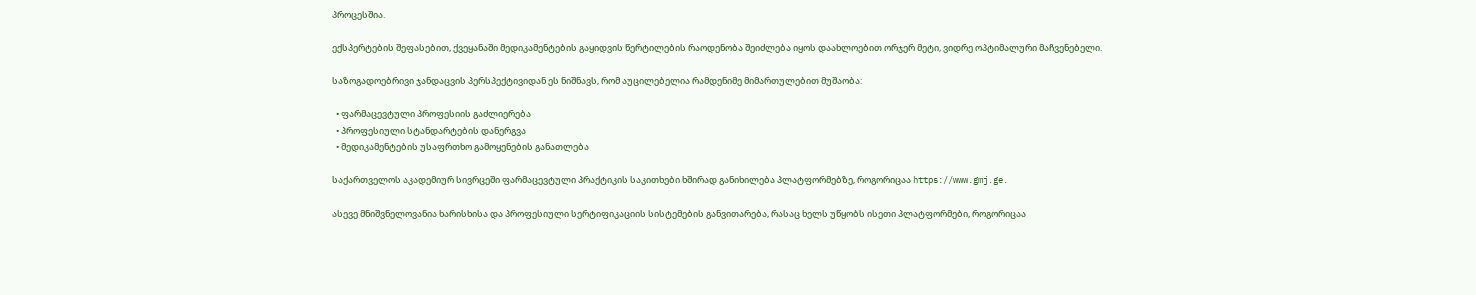პროცესშია.

ექსპერტების შეფასებით, ქვეყანაში მედიკამენტების გაყიდვის წერტილების რაოდენობა შეიძლება იყოს დაახლოებით ორჯერ მეტი, ვიდრე ოპტიმალური მაჩვენებელი.

საზოგადოებრივი ჯანდაცვის პერსპექტივიდან ეს ნიშნავს, რომ აუცილებელია რამდენიმე მიმართულებით მუშაობა:

  • ფარმაცევტული პროფესიის გაძლიერება
  • პროფესიული სტანდარტების დანერგვა
  • მედიკამენტების უსაფრთხო გამოყენების განათლება

საქართველოს აკადემიურ სივრცეში ფარმაცევტული პრაქტიკის საკითხები ხშირად განიხილება პლატფორმებზე, როგორიცაა https://www.gmj.ge.

ასევე მნიშვნელოვანია ხარისხისა და პროფესიული სერტიფიკაციის სისტემების განვითარება, რასაც ხელს უწყობს ისეთი პლატფორმები, როგორიცაა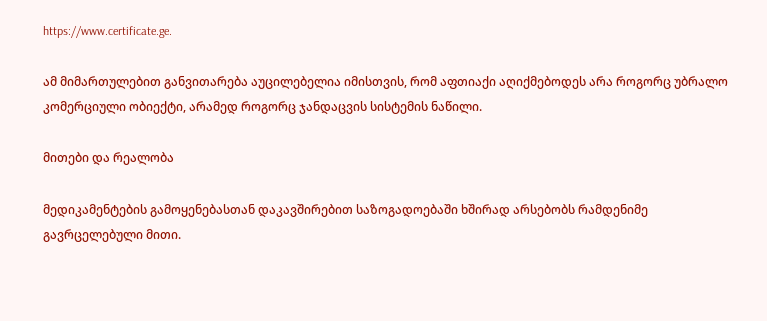https://www.certificate.ge.

ამ მიმართულებით განვითარება აუცილებელია იმისთვის, რომ აფთიაქი აღიქმებოდეს არა როგორც უბრალო კომერციული ობიექტი, არამედ როგორც ჯანდაცვის სისტემის ნაწილი.

მითები და რეალობა

მედიკამენტების გამოყენებასთან დაკავშირებით საზოგადოებაში ხშირად არსებობს რამდენიმე გავრცელებული მითი.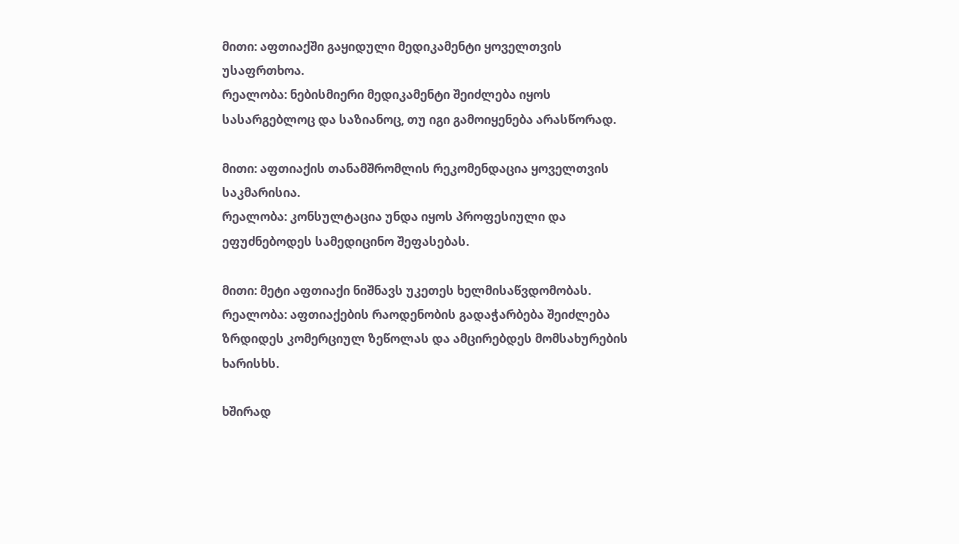მითი: აფთიაქში გაყიდული მედიკამენტი ყოველთვის უსაფრთხოა.
რეალობა: ნებისმიერი მედიკამენტი შეიძლება იყოს სასარგებლოც და საზიანოც, თუ იგი გამოიყენება არასწორად.

მითი: აფთიაქის თანამშრომლის რეკომენდაცია ყოველთვის საკმარისია.
რეალობა: კონსულტაცია უნდა იყოს პროფესიული და ეფუძნებოდეს სამედიცინო შეფასებას.

მითი: მეტი აფთიაქი ნიშნავს უკეთეს ხელმისაწვდომობას.
რეალობა: აფთიაქების რაოდენობის გადაჭარბება შეიძლება ზრდიდეს კომერციულ ზეწოლას და ამცირებდეს მომსახურების ხარისხს.

ხშირად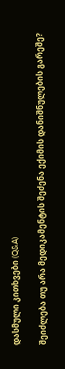დასმული კითხვები (Q&A)

შეიძლება თუ არა მედიკამენტის შეძენა ექიმის დანიშნულების გარეშე?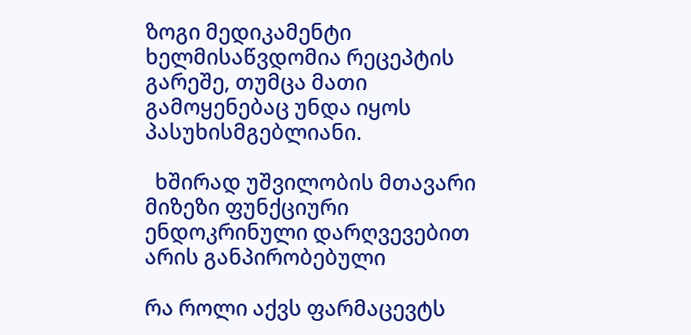ზოგი მედიკამენტი ხელმისაწვდომია რეცეპტის გარეშე, თუმცა მათი გამოყენებაც უნდა იყოს პასუხისმგებლიანი.

  ხშირად უშვილობის მთავარი მიზეზი ფუნქციური ენდოკრინული დარღვევებით არის განპირობებული

რა როლი აქვს ფარმაცევტს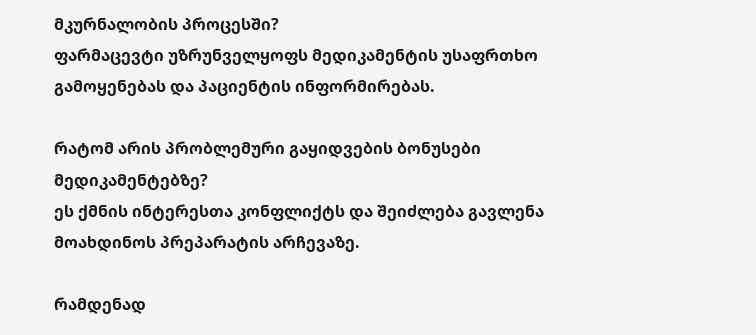მკურნალობის პროცესში?
ფარმაცევტი უზრუნველყოფს მედიკამენტის უსაფრთხო გამოყენებას და პაციენტის ინფორმირებას.

რატომ არის პრობლემური გაყიდვების ბონუსები მედიკამენტებზე?
ეს ქმნის ინტერესთა კონფლიქტს და შეიძლება გავლენა მოახდინოს პრეპარატის არჩევაზე.

რამდენად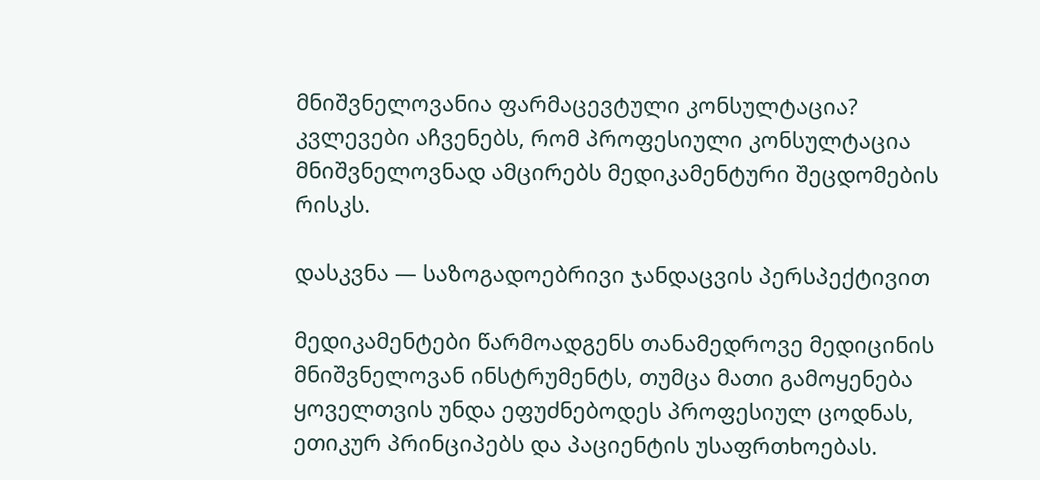მნიშვნელოვანია ფარმაცევტული კონსულტაცია?
კვლევები აჩვენებს, რომ პროფესიული კონსულტაცია მნიშვნელოვნად ამცირებს მედიკამენტური შეცდომების რისკს.

დასკვნა — საზოგადოებრივი ჯანდაცვის პერსპექტივით

მედიკამენტები წარმოადგენს თანამედროვე მედიცინის მნიშვნელოვან ინსტრუმენტს, თუმცა მათი გამოყენება ყოველთვის უნდა ეფუძნებოდეს პროფესიულ ცოდნას, ეთიკურ პრინციპებს და პაციენტის უსაფრთხოებას.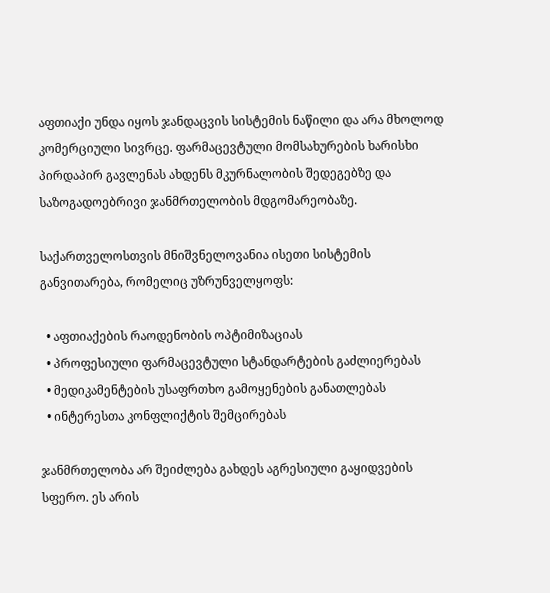აფთიაქი უნდა იყოს ჯანდაცვის სისტემის ნაწილი და არა მხოლოდ კომერციული სივრცე. ფარმაცევტული მომსახურების ხარისხი პირდაპირ გავლენას ახდენს მკურნალობის შედეგებზე და საზოგადოებრივი ჯანმრთელობის მდგომარეობაზე.

საქართველოსთვის მნიშვნელოვანია ისეთი სისტემის განვითარება, რომელიც უზრუნველყოფს:

  • აფთიაქების რაოდენობის ოპტიმიზაციას
  • პროფესიული ფარმაცევტული სტანდარტების გაძლიერებას
  • მედიკამენტების უსაფრთხო გამოყენების განათლებას
  • ინტერესთა კონფლიქტის შემცირებას

ჯანმრთელობა არ შეიძლება გახდეს აგრესიული გაყიდვების სფერო. ეს არის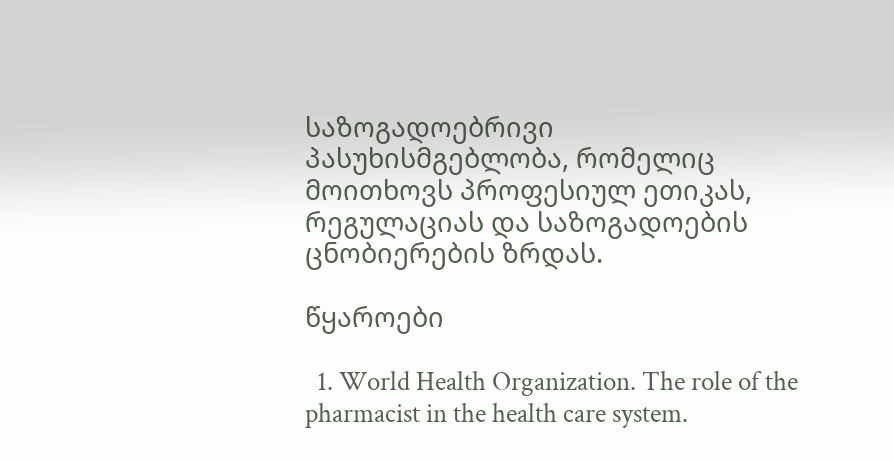საზოგადოებრივი პასუხისმგებლობა, რომელიც მოითხოვს პროფესიულ ეთიკას, რეგულაციას და საზოგადოების ცნობიერების ზრდას.

წყაროები

  1. World Health Organization. The role of the pharmacist in the health care system.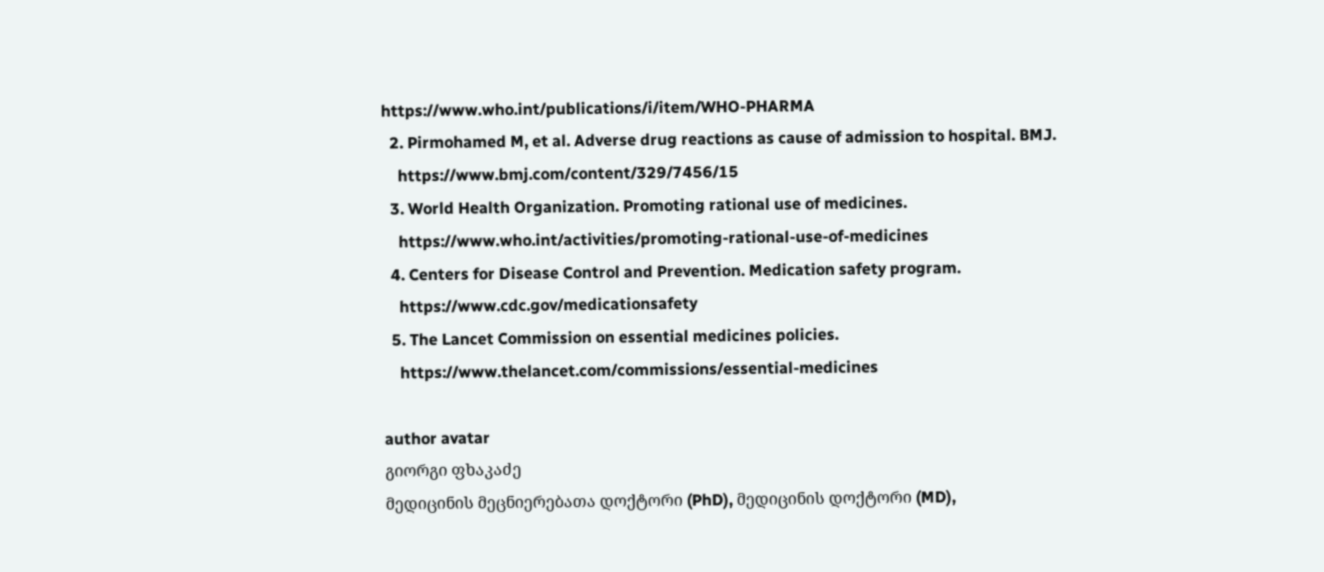https://www.who.int/publications/i/item/WHO-PHARMA
  2. Pirmohamed M, et al. Adverse drug reactions as cause of admission to hospital. BMJ.
    https://www.bmj.com/content/329/7456/15
  3. World Health Organization. Promoting rational use of medicines.
    https://www.who.int/activities/promoting-rational-use-of-medicines
  4. Centers for Disease Control and Prevention. Medication safety program.
    https://www.cdc.gov/medicationsafety
  5. The Lancet Commission on essential medicines policies.
    https://www.thelancet.com/commissions/essential-medicines

author avatar
გიორგი ფხაკაძე
მედიცინის მეცნიერებათა დოქტორი (PhD), მედიცინის დოქტორი (MD),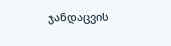ჯანდაცვის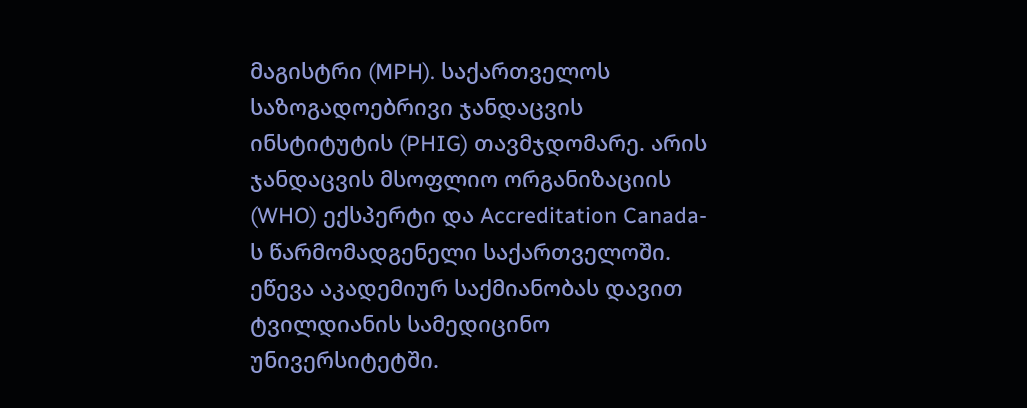მაგისტრი (MPH). საქართველოს საზოგადოებრივი ჯანდაცვის ინსტიტუტის (PHIG) თავმჯდომარე. არის ჯანდაცვის მსოფლიო ორგანიზაციის (WHO) ექსპერტი და Accreditation Canada-ს წარმომადგენელი საქართველოში. ეწევა აკადემიურ საქმიანობას დავით ტვილდიანის სამედიცინო უნივერსიტეტში.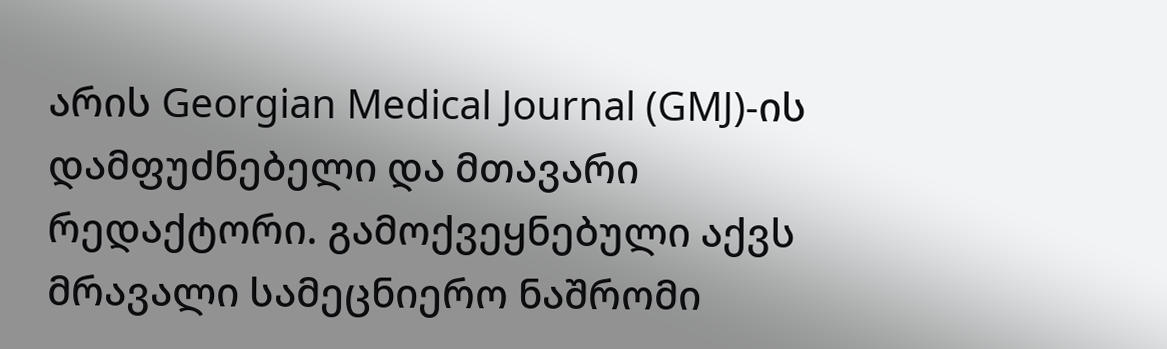არის Georgian Medical Journal (GMJ)-ის დამფუძნებელი და მთავარი რედაქტორი. გამოქვეყნებული აქვს მრავალი სამეცნიერო ნაშრომი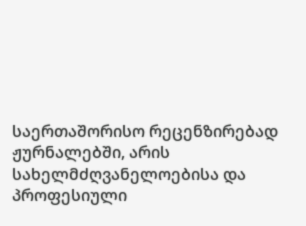საერთაშორისო რეცენზირებად ჟურნალებში, არის სახელმძღვანელოებისა და პროფესიული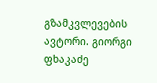გზამკვლევების ავტორი. გიორგი ფხაკაძე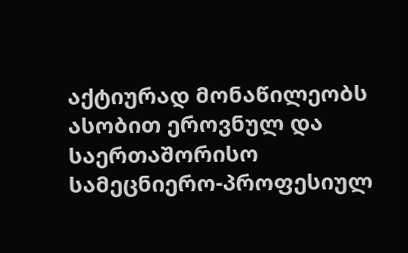აქტიურად მონაწილეობს ასობით ეროვნულ და საერთაშორისო სამეცნიერო-პროფესიულ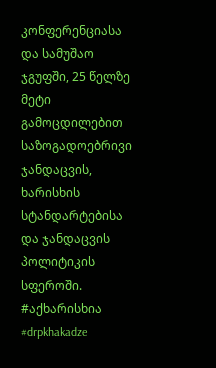კონფერენციასა და სამუშაო ჯგუფში, 25 წელზე მეტი გამოცდილებით საზოგადოებრივი ჯანდაცვის, ხარისხის სტანდარტებისა და ჯანდაცვის პოლიტიკის სფეროში. #აქხარისხია #drpkhakadze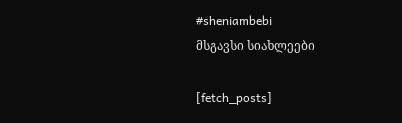#sheniambebi
მსგავსი სიახლეები

[fetch_posts]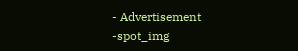- Advertisement -spot_img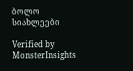ბოლო სიახლეები

Verified by MonsterInsights